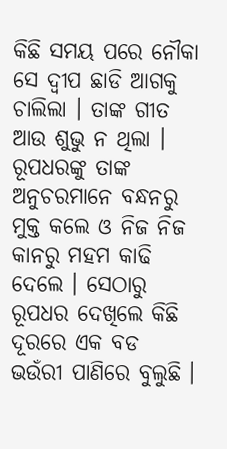କିଛି ସମୟ ପରେ ନୌକା ସେ ଦ୍ୱୀପ ଛାଡି ଆଗକୁ ଚାଲିଲା । ତାଙ୍କ ଗୀତ ଆଉ ଶୁଭୁ ନ ଥିଲା । ରୂପଧରଙ୍କୁ ତାଙ୍କ ଅନୁଚରମାନେ ବନ୍ଧନରୁ ମୁକ୍ତ କଲେ ଓ ନିଜ ନିଜ କାନରୁ ମହମ କାଢି ଦେଲେ । ସେଠାରୁ ରୂପଧର ଦେଖିଲେ କିଛି ଦୂରରେ ଏକ ବଡ ଭଉଁରୀ ପାଣିରେ ବୁଲୁଛି ।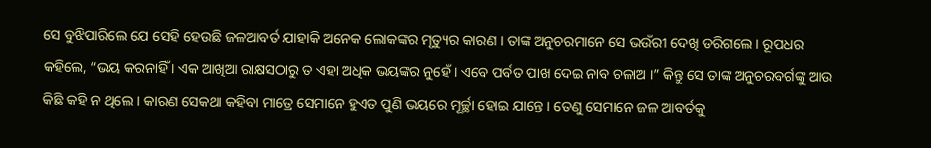ସେ ବୁଝିପାରିଲେ ଯେ ସେହି ହେଉଛି ଜଳଆବର୍ତ ଯାହାକି ଅନେକ ଲୋକଙ୍କର ମୃତ୍ୟୁର କାରଣ । ତାଙ୍କ ଅନୁଚରମାନେ ସେ ଭଉଁରୀ ଦେଖି ଡରିଗଲେ । ରୂପଧର କହିଲେ, “ଭୟ କରନାହିଁ । ଏକ ଆଖିଆ ରାକ୍ଷସଠାରୁ ତ ଏହା ଅଧିକ ଭୟଙ୍କର ନୁହେଁ । ଏବେ ପର୍ବତ ପାଖ ଦେଇ ନାବ ଚଳାଅ ।” କିନ୍ତୁ ସେ ତାଙ୍କ ଅନୁଚରବର୍ଗଙ୍କୁ ଆଉ କିଛି କହି ନ ଥିଲେ । କାରଣ ସେକଥା କହିବା ମାତ୍ରେ ସେମାନେ ହୁଏତ ପୁଣି ଭୟରେ ମୂର୍ଚ୍ଛା ହୋଇ ଯାନ୍ତେ । ତେଣୁ ସେମାନେ ଜଳ ଆବର୍ତକୁ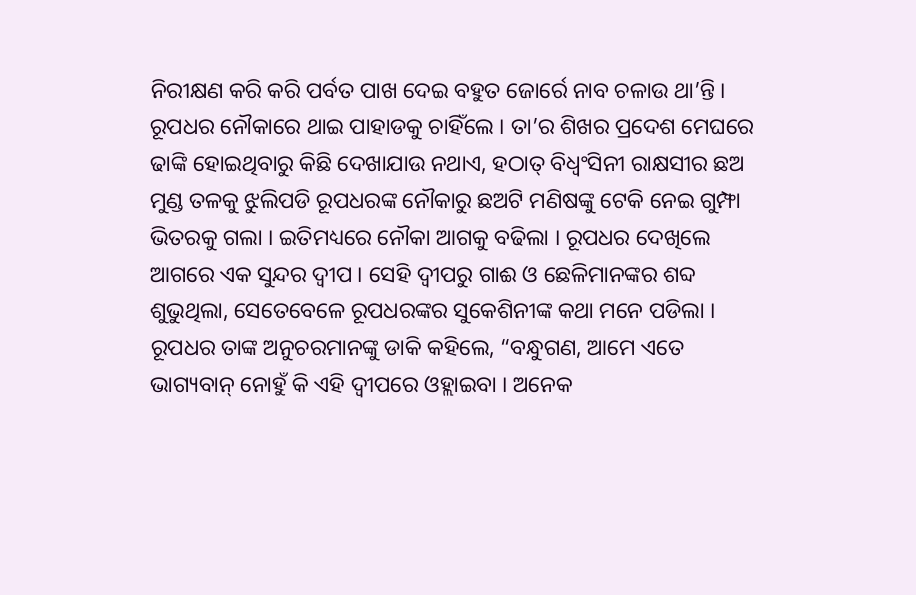ନିରୀକ୍ଷଣ କରି କରି ପର୍ବତ ପାଖ ଦେଇ ବହୁତ ଜୋର୍ରେ ନାବ ଚଳାଉ ଥା’ନ୍ତି । ରୂପଧର ନୌକାରେ ଥାଇ ପାହାଡକୁ ଚାହିଁଲେ । ତା’ର ଶିଖର ପ୍ରଦେଶ ମେଘରେ ଢାଙ୍କି ହୋଇଥିବାରୁ କିଛି ଦେଖାଯାଉ ନଥାଏ, ହଠାତ୍ ବିଧ୍ୱଂସିନୀ ରାକ୍ଷସୀର ଛଅ ମୁଣ୍ଡ ତଳକୁ ଝୁଲିପଡି ରୂପଧରଙ୍କ ନୌକାରୁ ଛଅଟି ମଣିଷଙ୍କୁ ଟେକି ନେଇ ଗୁମ୍ଫା ଭିତରକୁ ଗଲା । ଇତିମଧ୍ୟରେ ନୌକା ଆଗକୁ ବଢିଲା । ରୂପଧର ଦେଖିଲେ ଆଗରେ ଏକ ସୁନ୍ଦର ଦ୍ୱୀପ । ସେହି ଦ୍ୱୀପରୁ ଗାଈ ଓ ଛେଳିମାନଙ୍କର ଶବ୍ଦ ଶୁଭୁଥିଲା, ସେତେବେଳେ ରୂପଧରଙ୍କର ସୁକେଶିନୀଙ୍କ କଥା ମନେ ପଡିଲା ।
ରୂପଧର ତାଙ୍କ ଅନୁଚରମାନଙ୍କୁ ଡାକି କହିଲେ, “ବନ୍ଧୁଗଣ, ଆମେ ଏତେ ଭାଗ୍ୟବାନ୍ ନୋହୁଁ କି ଏହି ଦ୍ୱୀପରେ ଓହ୍ଲାଇବା । ଅନେକ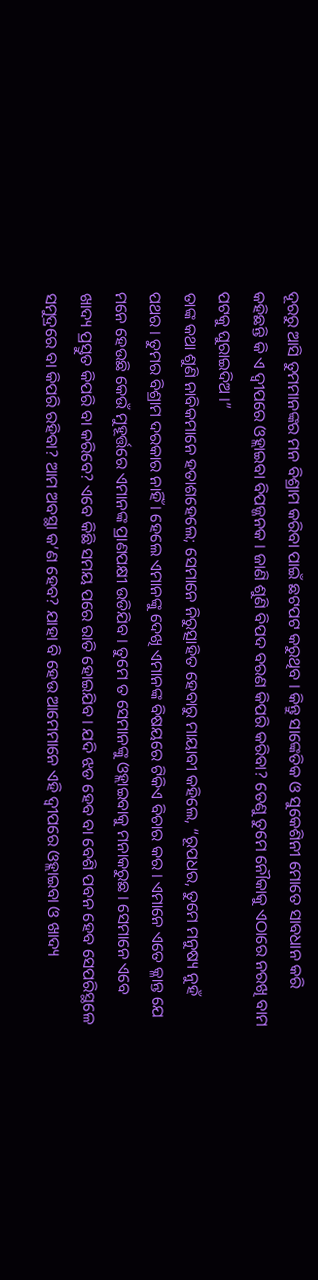ଦୂରରୁ ଆସି ତୁମମାନଙ୍କର ମନ ବିଶ୍ରାମ କରିବା ପାଇଁ ଛଟପଟ କରୁଥିବ । କିନ୍ତୁ ସାଙ୍କେତିକ ଓ ସୁକେଶିନୀ ମୋତେ ସାବଧାନ କରି କହିଛନ୍ତି କି ଏ ଦ୍ୱୀପରେ ଓହ୍ଲାଇବା ବିପଜ୍ଜନକ । ଜାଣି ଶୁଣି ବିପଦ ବରଣ କିପରି କରିବା? ତେଣୁ ତୁମେ ନୌକାକୁ ଏଠାରେ ନରଖି ବାମ ପଟକୁ ଘୁରାଇଦିଅ ।”
ତାଙ୍କ କଥା ଶୁଣି ନାବିକମାନେ ହତାଶହେଲେ; ସେମାନେ ନିରୁତ୍ସାହିତ ହେବାରୁ ମାୟାବୀ କହିଲେ, “ରୂପଧର, ତୁମେ ମନୁଷ୍ୟ ନୁହଁ ପଥର । ତୁମର ବିଶ୍ରାମ ଦରକାର ନାହିଁ । ହେଲେ ଏମାନଙ୍କୁ ଦେଖି ଏମାନଙ୍କ ବିଷୟରେ ଟିକିଏ ବିଚାର କର । ଏମାନେ ଏତେ କ୍ଳାନ୍ତ ଯେ ମନେ ହେଉଛି କେଉଁ ମୁହୂର୍ତ୍ତରେ ଏମାନଙ୍କ ପ୍ରାଣପକ୍ଷୀ ଉଡିଯିବ । ତୁମେ ତ ସେମାନଙ୍କୁ ଓହ୍ଲାଇବାକୁ ମନାକରୁଛ । ସେମାନେ ଏବେ ଖାଦ୍ୟ ପ୍ରସ୍ତୁତ କିପରି ବା କରିବେ? ଏବେ କିଛି ସମୟ ପରେ ରାତି ହୋଇଯିବ । ଯଦି ଝଡ ହେବ ବା ବେଶି ପବନ ହେବ ସେପରିସ୍ଥଳେ ସମୁଦ୍ରରେ ବା କିପରି ରହିବା? ଆମ ଅବସ୍ଥା କ’ଣ ହେବ? ଯାହା ବି ହେଉ ଆମେମାନେ ଏହି ଦ୍ୱୀପରେ ଓହ୍ଲାଇବା ଓ ଖାଦ୍ୟ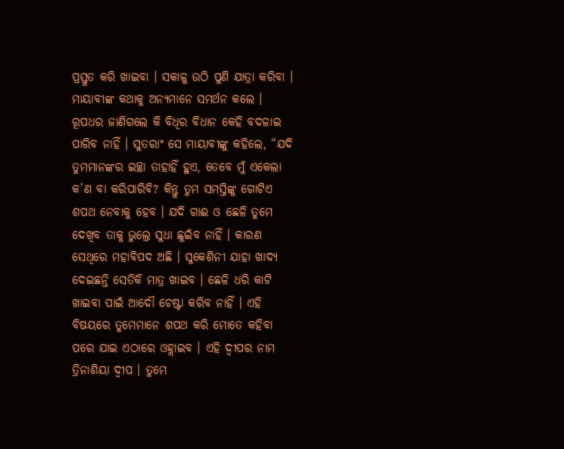ପ୍ରସ୍ତୁତ କରି ଖାଇବା । ସକାଳୁ ଉଠି ପୁଣି ଯାତ୍ରା କରିବା । ମାୟାବୀଙ୍କ କଥାକୁ ଅନ୍ୟମାନେ ସମର୍ଥନ କଲେ । ରୂପଧର ଜାଣିଗଲେ କି ବିଧିର ବିଧାନ କେହି ବଦଳାଇ ପାରିବ ନାହିଁ । ସୁତରାଂ ସେ ମାୟାବୀଙ୍କୁ କହିଲେ, “ଯଦି ତୁମମାନଙ୍କର ଇଚ୍ଛା ତାହାହିଁ ହୁଏ, ତେବେ ମୁଁ ଏକେଲା କ’ଣ ବା କରିପାରିବି? କିନ୍ତୁ ତୁମ ସମସ୍ତିଙ୍କୁ ଗୋଟିଏ ଶପଥ ନେବାକୁ ହେବ । ଯଦି ଗାଈ ଓ ଛେଳି ତୁମେ ଦେଖିବ ତାକୁ ଭୁଲ୍ରେ ସୁଧା ଛୁଇଁବ ନାହିଁ । କାରଣ ସେଥିରେ ମହାବିପଦ ଅଛି । ସୁକେଶିନୀ ଯାହା ଖାଦ୍ୟ ଦେଇଛନ୍ତି ସେତିକି ମାତ୍ର ଖାଇବ । ଛେଳି ଧରି କାଟି ଖାଇବା ପାଇଁ ଆଦୌ ଚେଷ୍ଟା କରିବ ନାହିଁ । ଏହି ବିଷୟରେ ତୁମେମାନେ ଶପଥ କରି ମୋତେ କହିବା ପରେ ଯାଇ ଏଠାରେ ଓହ୍ଲାଇବ । ଏହି ଦ୍ୱୀପର ନାମ ତ୍ରିନାଶିୟା ଦ୍ୱୀପ । ତୁମେ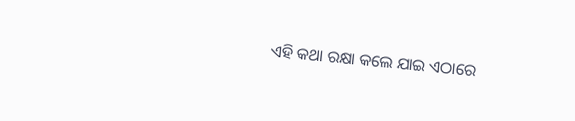ଏହି କଥା ରକ୍ଷା କଲେ ଯାଇ ଏଠାରେ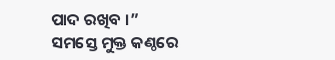ପାଦ ରଖିବ ।”
ସମସ୍ତେ ମୁକ୍ତ କଣ୍ଠରେ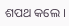ଶପଥ କଲେ ।